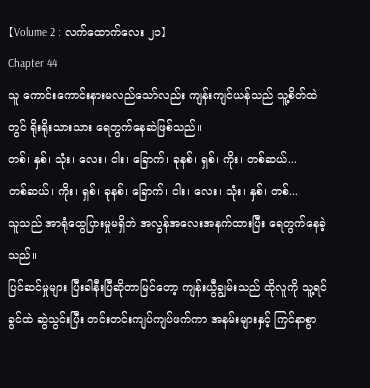【Volume 2 : လက်ထောက်လေး ၂၁】
Chapter 44
သူ ကောင်းကောင်းနားမလည်သော်လည်း ကျန်းကျင်ယန်သည် သူ့စိတ်ထဲတွင် ရိုးရိုးသားသား ရေတွက်နေဆဲဖြစ်သည်။
တစ်၊ နှစ်၊ သုံး၊ လေး၊ ငါး၊ ခြောက်၊ ခုနစ်၊ ရှစ်၊ ကိုး၊ တစ်ဆယ်...
တစ်ဆယ်၊ ကိုး၊ ရှစ်၊ ခုနစ်၊ ခြောက်၊ ငါး၊ လေး၊ သုံး၊ နှစ်၊ တစ်...
သူသည် အာရုံထွေပြားမှုမရှိဘဲ အလွန်အလေးအနက်ထားပြီး ရေတွက်နေခဲ့သည်။
ပြင်ဆင်မှုများ ပြီးခါနီးပြီဆိုတာမြင်တော့ ကျန်းယွီချွမ်းသည် ထိုလူကို သူ့ရင်ခွင်ထဲ ဆွဲသွင်းပြီး တင်းတင်းကျပ်ကျပ်ဖက်ကာ အနမ်းများနှင့် ကြင်နာစွာ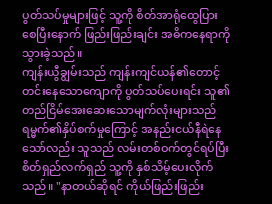ပွတ်သပ်မှုများဖြင့် သူ့ကို စိတ်အာရုံထွေပြားစေပြီးနောက် ဖြည်းဖြည်းချင်း အဓိကနေရာကိုသွားခဲ့သည်။
ကျန်းယွီချွမ်းသည် ကျန်းကျင်ယန်၏တောင့်တင်းနေသောကျောကို ပွတ်သပ်ပေးရင်း သူ၏တည်ငြိမ်အေးဆေးသောမျက်လုံးများသည် ရမ္မက်၏နှိပ်စက်မှုကြောင့် အနည်းငယ်နီရဲနေသော်လည်း သူသည် လမ်းတစ်ဝက်တွင်ရပ်ပြီး စိတ်ရှည်လက်ရှည် သူ့ကို နှစ်သိမ့်ပေးလိုက်သည်။ "နာတယ်ဆိုရင် ကိုယ်ဖြည်းဖြည်း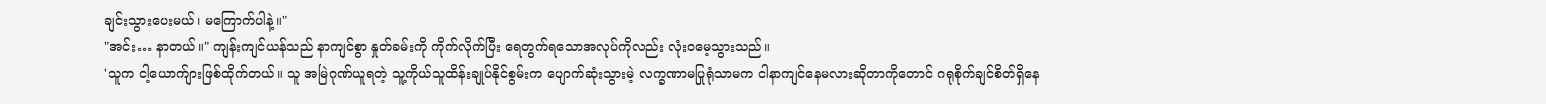ချင်းသွားပေးမယ်၊ မကြောက်ပါနဲ့။"
"အင်း… နာတယ်။" ကျန်းကျင်ယန်သည် နာကျင်စွာ နှုတ်ခမ်းကို ကိုက်လိုက်ပြီး ရေတွက်ရသောအလုပ်ကိုလည်း လုံးဝမေ့သွားသည်။
'သူက ငါ့ယောက်ျားဖြစ်ထိုက်တယ်။ သူ အမြဲဂုဏ်ယူရတဲ့ သူ့ကိုယ်သူထိန်းချုပ်နိုင်စွမ်းက ပျောက်ဆုံးသွားမဲ့ လက္ခဏာမပြုရုံသာမက ငါနာကျင်နေမလားဆိုတာကိုတောင် ဂရုစိုက်ချင်စိတ်ရှိနေ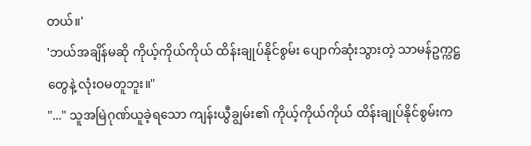တယ်။'
'ဘယ်အချိန်မဆို ကိုယ့်ကိုယ်ကိုယ် ထိန်းချုပ်နိုင်စွမ်း ပျောက်ဆုံးသွားတဲ့ သာမန်ဥက္ကဋ္ဌတွေနဲ့ လုံးဝမတူဘူး။"
"..." သူအမြဲဂုဏ်ယူခဲ့ရသော ကျန်းယွီချွမ်း၏ ကိုယ့်ကိုယ်ကိုယ် ထိန်းချုပ်နိုင်စွမ်းက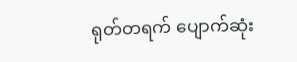ရုတ်တရက် ပျောက်ဆုံး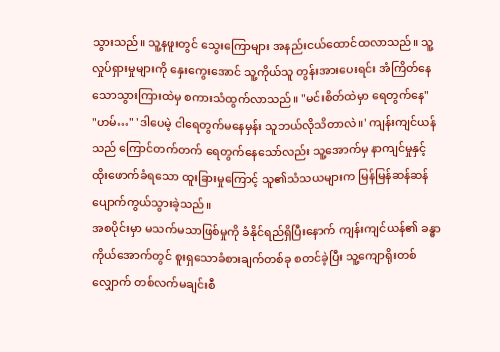သွားသည်။ သူ့နဖူးတွင် သွေးကြောများ အနည်းငယ်ထောင်ထလာသည်။ သူ့လှုပ်ရှားမှုများကို နှေးကွေးအောင် သူ့ကိုယ်သူ တွန်းအားပေးရင်း အံကြိတ်နေသောသွားကြားထဲမှ စကားသံထွက်လာသည်။ "မင်းစိတ်ထဲမှာ ရေတွက်နေ"
"ဟမ်…" 'ဒါပေမဲ့ ငါရေတွက်မနေမှန်း သူဘယ်လိုသိတာလဲ။' ကျန်းကျင်ယန်သည် ကြောင်တက်တက် ရေတွက်နေသော်လည်း သူ့အောက်မှ နာကျင်မှုနှင့် ထိုးဖောက်ခံရသော ထူးခြားမှုကြောင့် သူ၏သံသယများက မြန်မြန်ဆန်ဆန် ပျောက်ကွယ်သွားခဲ့သည်။
အစပိုင်းမှာ မသက်မသာဖြစ်မှုကို ခံနိုင်ရည်ရှိပြီးနောက် ကျန်းကျင်ယန်၏ ခန္ဓာကိုယ်အောက်တွင် စူးရှသောခံစားချက်တစ်ခု စတင်ခဲ့ပြီး သူ့ကျောရိုးတစ်လျှောက် တစ်လက်မချင်းစီ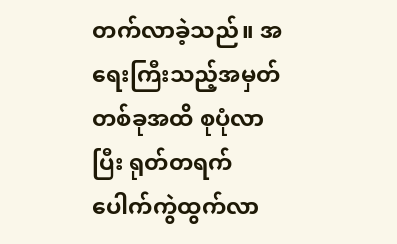တက်လာခဲ့သည်။ အရေးကြီးသည့်အမှတ်တစ်ခုအထိ စုပုံလာပြီး ရုတ်တရက် ပေါက်ကွဲထွက်လာ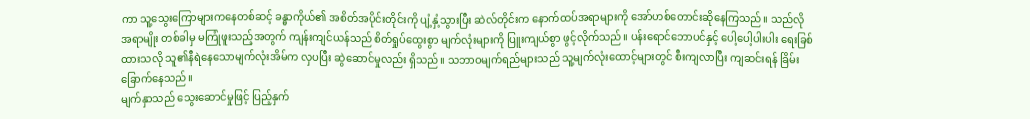ကာ သူ့သွေးကြောများကနေတစ်ဆင့် ခန္ဓာကိုယ်၏ အစိတ်အပိုင်းတိုင်းကို ပျံ့နှံ့သွားပြီး ဆဲလ်တိုင်းက နောက်ထပ်အရာများကို အော်ဟစ်တောင်းဆိုနေကြသည်။ သည်လိုအရာမျိုး တစ်ခါမှ မကြုံဖူးသည့်အတွက် ကျန်းကျင်ယန်သည် စိတ်ရှုပ်ထွေးစွာ မျက်လုံးများကို ပြူးကျယ်စွာ ဖွင့်လိုက်သည်။ ပန်းရောင်ဘောပင်နှင့် ပေါ့ပေါ့ပါးပါး ရေးခြစ်ထားသလို သူ၏နီရဲနေသောမျက်လုံးအိမ်က လှပပြီး ဆွဲဆောင်မှုလည်း ရှိသည်။ သဘာဝမျက်ရည်များသည် သူ့မျက်လုံးထောင့်များတွင် စီးကျလာပြီး ကျဆင်းရန် ခြိမ်းခြောက်နေသည်။
မျက်နှာသည် သွေးဆောင်မှုဖြင့် ပြည့်နှက်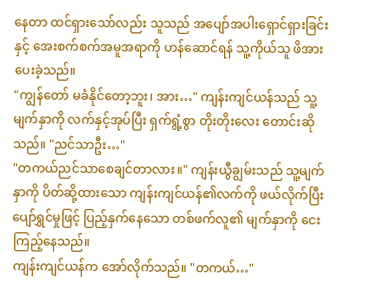နေတာ ထင်ရှားသော်လည်း သူသည် အပျော်အပါးရှောင်ရှားခြင်းနှင့် အေးစက်စက်အမူအရာကို ဟန်ဆောင်ရန် သူ့ကိုယ်သူ ဖိအားပေးခဲ့သည်။
"ကျွန်တော် မခံနိုင်တော့ဘူး၊ အား…" ကျန်းကျင်ယန်သည် သူ့မျက်နှာကို လက်နှင့်အုပ်ပြီး ရှက်ရွံ့စွာ တိုးတိုးလေး တောင်းဆိုသည်။ "ညင်သာဦး…"
"တကယ်ညင်သာစေချင်တာလား။" ကျန်းယွီချွမ်းသည် သူ့မျက်နှာကို ပိတ်ဆို့ထားသော ကျန်းကျင်ယန်၏လက်ကို ဖယ်လိုက်ပြီး ပျော်ရွှင်မှုဖြင့် ပြည့်နှက်နေသော တစ်ဖက်လူ၏ မျက်နှာကို ငေးကြည့်နေသည်။
ကျန်းကျင်ယန်က အော်လိုက်သည်။ "တကယ်…"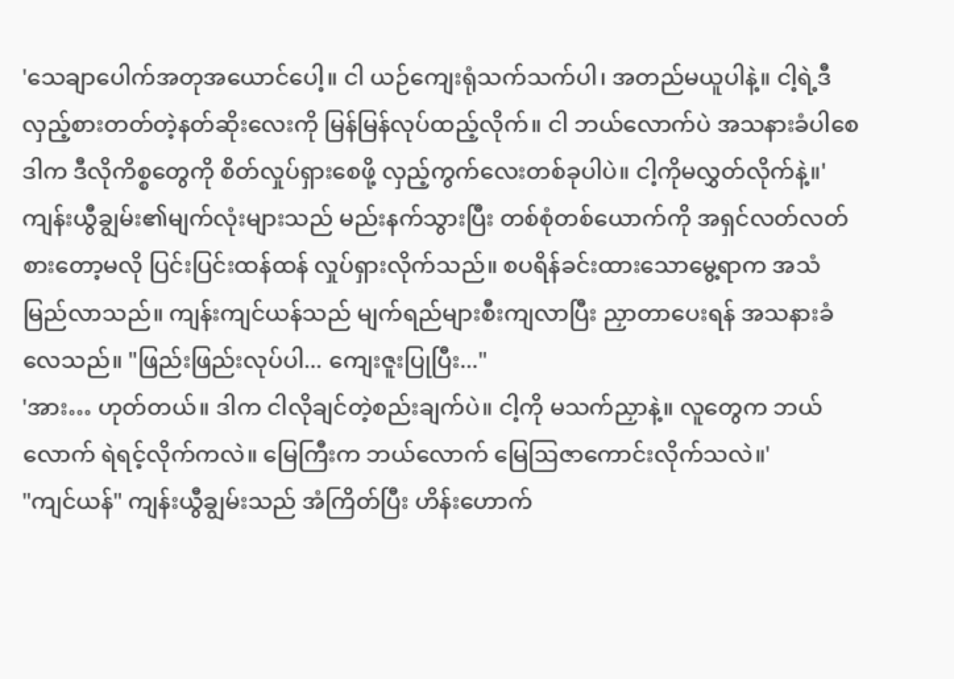'သေချာပေါက်အတုအယောင်ပေါ့။ ငါ ယဉ်ကျေးရုံသက်သက်ပါ၊ အတည်မယူပါနဲ့။ ငါ့ရဲ့ဒီလှည့်စားတတ်တဲ့နတ်ဆိုးလေးကို မြန်မြန်လုပ်ထည့်လိုက်။ ငါ ဘယ်လောက်ပဲ အသနားခံပါစေ ဒါက ဒီလိုကိစ္စတွေကို စိတ်လှုပ်ရှားစေဖို့ လှည့်ကွက်လေးတစ်ခုပါပဲ။ ငါ့ကိုမလွှတ်လိုက်နဲ့။'
ကျန်းယွီချွမ်း၏မျက်လုံးများသည် မည်းနက်သွားပြီး တစ်စုံတစ်ယောက်ကို အရှင်လတ်လတ်စားတော့မလို ပြင်းပြင်းထန်ထန် လှုပ်ရှားလိုက်သည်။ စပရိန်ခင်းထားသောမွေ့ရာက အသံမြည်လာသည်။ ကျန်းကျင်ယန်သည် မျက်ရည်များစီးကျလာပြီး ညှာတာပေးရန် အသနားခံလေသည်။ "ဖြည်းဖြည်းလုပ်ပါ... ကျေးဇူးပြုပြီး..."
'အား… ဟုတ်တယ်။ ဒါက ငါလိုချင်တဲ့စည်းချက်ပဲ။ ငါ့ကို မသက်ညှာနဲ့။ လူတွေက ဘယ်လောက် ရဲရင့်လိုက်ကလဲ။ မြေကြီးက ဘယ်လောက် မြေဩဇာကောင်းလိုက်သလဲ။'
"ကျင်ယန်" ကျန်းယွီချွမ်းသည် အံကြိတ်ပြီး ဟိန်းဟောက်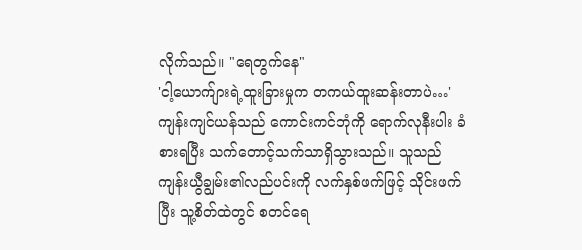လိုက်သည်။ "ရေတွက်နေ"
'ငါ့ယောက်ျားရဲ့ထူးခြားမှုက တကယ်ထူးဆန်းတာပဲ…'
ကျန်းကျင်ယန်သည် ကောင်းကင်ဘုံကို ရောက်လုနီးပါး ခံစားရပြီး သက်တောင့်သက်သာရှိသွားသည်။ သူသည် ကျန်းယွီချွမ်း၏လည်ပင်းကို လက်နှစ်ဖက်ဖြင့် သိုင်းဖက်ပြီး သူ့စိတ်ထဲတွင် စတင်ရေ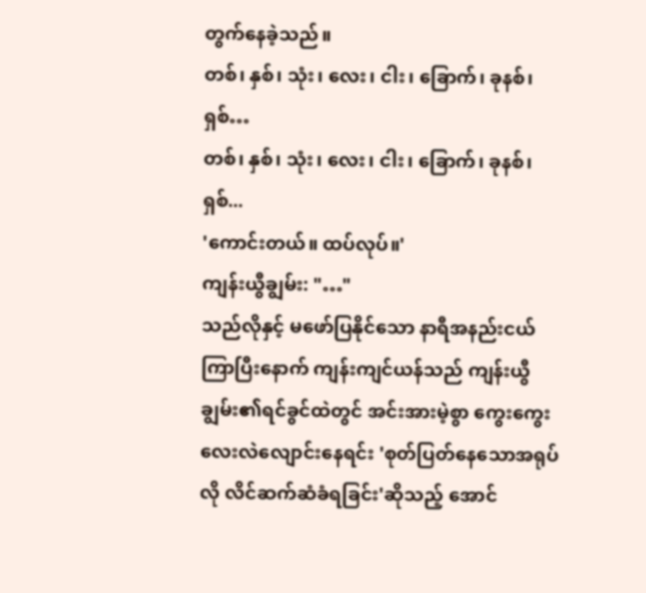တွက်နေခဲ့သည်။
တစ်၊ နှစ်၊ သုံး၊ လေး၊ ငါး၊ ခြောက်၊ ခုနစ်၊ ရှစ်…
တစ်၊ နှစ်၊ သုံး၊ လေး၊ ငါး၊ ခြောက်၊ ခုနစ်၊ ရှစ်...
'ကောင်းတယ်။ ထပ်လုပ်။'
ကျန်းယွီချွမ်း: "…"
သည်လိုနှင့် မဖော်ပြနိုင်သော နာရီအနည်းငယ်ကြာပြီးနောက် ကျန်းကျင်ယန်သည် ကျန်းယွီချွမ်း၏ရင်ခွင်ထဲတွင် အင်းအားမဲ့စွာ ကွေးကွေးလေးလဲလျောင်းနေရင်း 'စုတ်ပြတ်နေသောအရုပ်လို လိင်ဆက်ဆံခံရခြင်း'ဆိုသည့် အောင်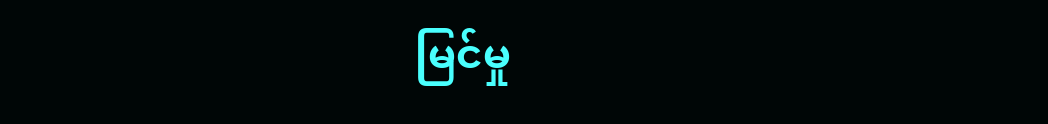မြင်မှု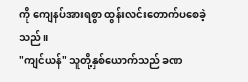ကို ကျေနပ်အားရစွာ ထွန်းလင်းတောက်ပစေခဲ့သည်။
"ကျင်ယန်" သူတို့နှစ်ယောက်သည် ခဏ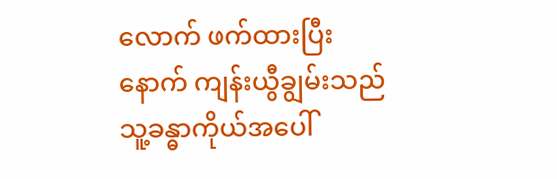လောက် ဖက်ထားပြီးနောက် ကျန်းယွီချွမ်းသည် သူ့ခန္ဓာကိုယ်အပေါ်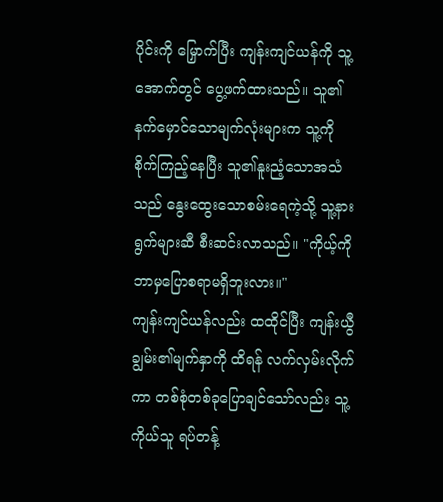ပိုင်းကို မြှောက်ပြီး ကျန်းကျင်ယန်ကို သူ့အောက်တွင် ပွေ့ဖက်ထားသည်။ သူ၏နက်မှောင်သောမျက်လုံးများက သူ့ကို စိုက်ကြည့်နေပြီး သူ၏နူးညံ့သောအသံသည် နွေးထွေးသောစမ်းရေကဲ့သို့ သူ့နားရွက်များဆီ စီးဆင်းလာသည်။ "ကိုယ့်ကို ဘာမှပြောစရာမရှိဘူးလား။"
ကျန်းကျင်ယန်လည်း ထထိုင်ပြီး ကျန်းယွီချွမ်း၏မျက်နှာကို ထိရန် လက်လှမ်းလိုက်ကာ တစ်စုံတစ်ခုပြောချင်သော်လည်း သူ့ကိုယ်သူ ရပ်တန့်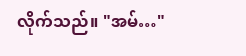လိုက်သည်။ "အမ်…"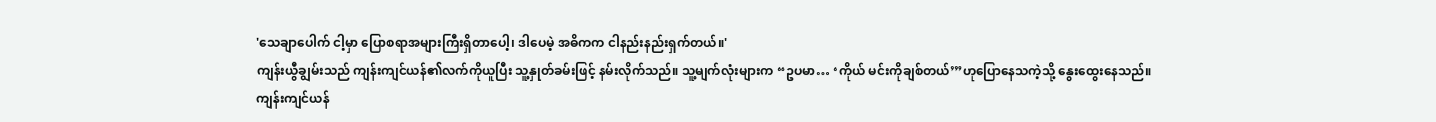'သေချာပေါက် ငါ့မှာ ပြောစရာအများကြီးရှိတာပေါ့၊ ဒါပေမဲ့ အဓိကက ငါနည်းနည်းရှက်တယ်။'
ကျန်းယွီချွမ်းသည် ကျန်းကျင်ယန်၏လက်ကိုယူပြီး သူ့နှုတ်ခမ်းဖြင့် နမ်းလိုက်သည်။ သူ့မျက်လုံးများက “ဥပမာ… ‘ကိုယ် မင်းကိုချစ်တယ်’”ဟုပြောနေသကဲ့သို့ နွေးထွေးနေသည်။
ကျန်းကျင်ယန်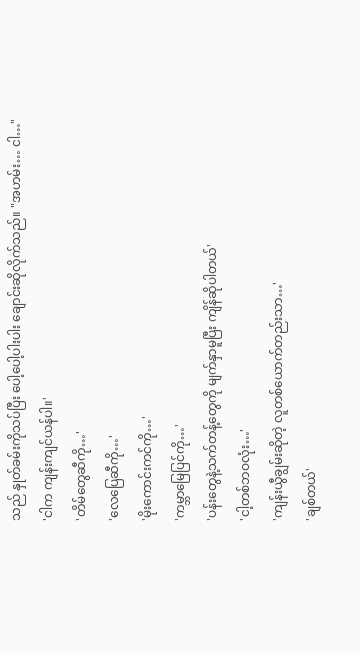သည် နှုတ်ခမ်းကိုသပ်ပြီး ပေါ့ပေါ့ပါးပါး ချောင်းဆိုလိုက်သည်။ "အဟမ်း… ငါ…"
'ငါက ကျန်းကျင်ယန်ပါ။'
'တိမ်တွေဆီကို…'
'လေပြေဆီကို…'
'မိုးကောင်းကင်ကို…'
'ကမ္ဘာမြေပြင်ကို…'
'ပန်းတွေနဲ့သက်တန့်တွေကို မျက်နှာမူပြီး ကျိန်ဆိုပါတယ်'
'ငါ့တစ်ဘဝလုံး…'
'ကျန်းယွီချွမ်းဆိုတဲ့ လူတစ်ယောက်တည်းသာ…'
'ချစ်တယ်'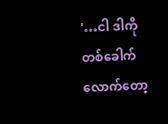'…ငါ ဒါကို တစ်ခေါက်လောက်တော့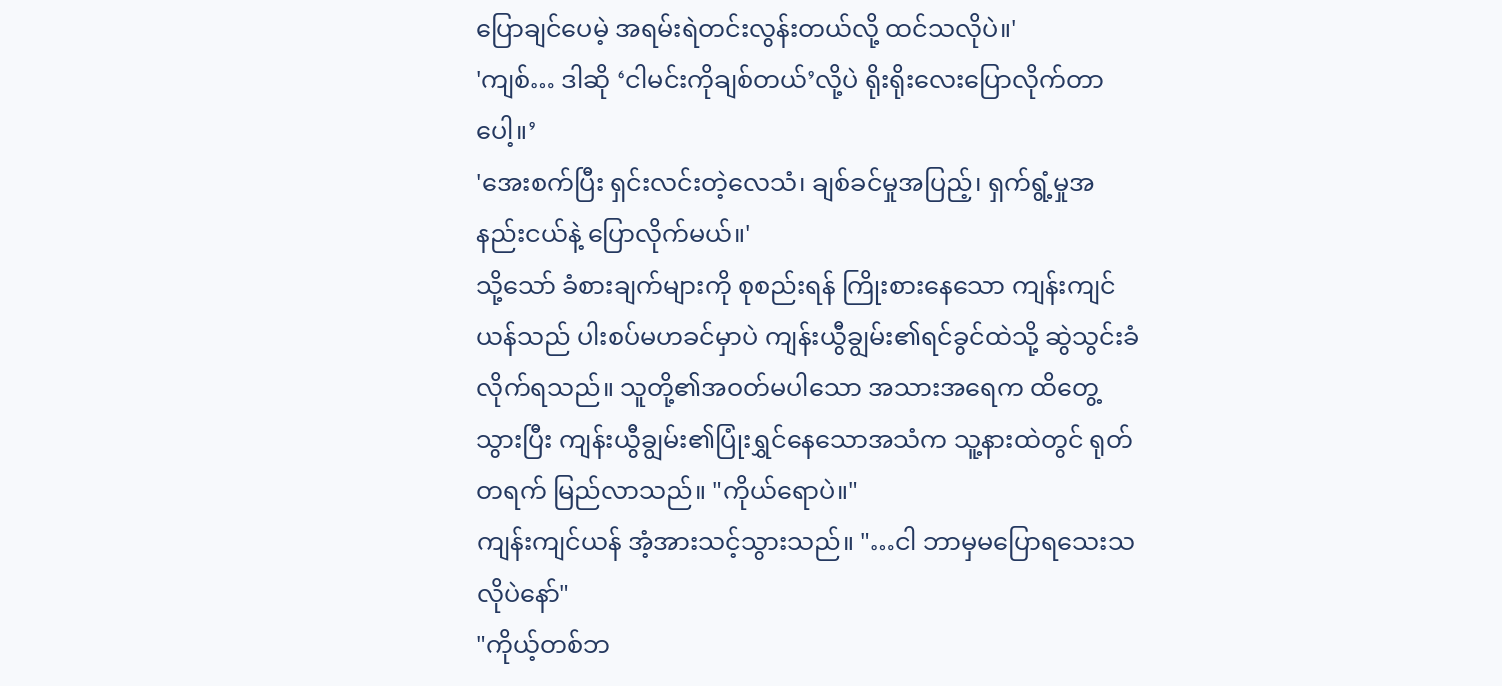ပြောချင်ပေမဲ့ အရမ်းရဲတင်းလွန်းတယ်လို့ ထင်သလိုပဲ။'
'ကျစ်… ဒါဆို ‘ငါမင်းကိုချစ်တယ်’လို့ပဲ ရိုးရိုးလေးပြောလိုက်တာပေါ့။’
'အေးစက်ပြီး ရှင်းလင်းတဲ့လေသံ၊ ချစ်ခင်မှုအပြည့်၊ ရှက်ရွံ့မှုအနည်းငယ်နဲ့ ပြောလိုက်မယ်။'
သို့သော် ခံစားချက်များကို စုစည်းရန် ကြိုးစားနေသော ကျန်းကျင်ယန်သည် ပါးစပ်မဟခင်မှာပဲ ကျန်းယွီချွမ်း၏ရင်ခွင်ထဲသို့ ဆွဲသွင်းခံလိုက်ရသည်။ သူတို့၏အဝတ်မပါသော အသားအရေက ထိတွေ့သွားပြီး ကျန်းယွီချွမ်း၏ပြုံးရွှင်နေသောအသံက သူ့နားထဲတွင် ရုတ်တရက် မြည်လာသည်။ "ကိုယ်ရောပဲ။"
ကျန်းကျင်ယန် အံ့အားသင့်သွားသည်။ "…ငါ ဘာမှမပြောရသေးသလိုပဲနော်"
"ကိုယ့်တစ်ဘ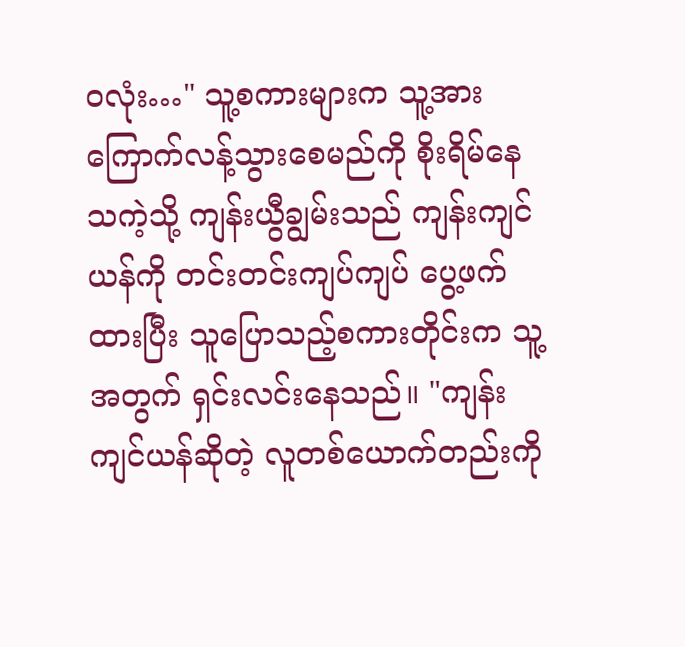ဝလုံး…" သူ့စကားများက သူ့အား ကြောက်လန့်သွားစေမည်ကို စိုးရိမ်နေသကဲ့သို့ ကျန်းယွီချွမ်းသည် ကျန်းကျင်ယန်ကို တင်းတင်းကျပ်ကျပ် ပွေ့ဖက်ထားပြီး သူပြောသည့်စကားတိုင်းက သူ့အတွက် ရှင်းလင်းနေသည်။ "ကျန်းကျင်ယန်ဆိုတဲ့ လူတစ်ယောက်တည်းကို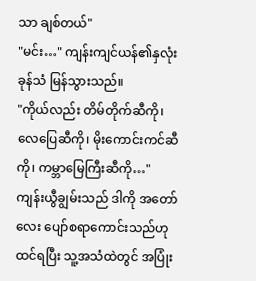သာ ချစ်တယ်"
"မင်း…" ကျန်းကျင်ယန်၏နှလုံးခုန်သံ မြန်သွားသည်။
"ကိုယ်လည်း တိမ်တိုက်ဆီကို၊ လေပြေဆီကို၊ မိုးကောင်းကင်ဆီကို၊ ကမ္ဘာမြေကြီးဆီကို…" ကျန်းယွီချွမ်းသည် ဒါကို အတော်လေး ပျော်စရာကောင်းသည်ဟု ထင်ရပြီး သူ့အသံထဲတွင် အပြုံး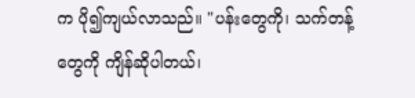က ပို၍ကျယ်လာသည်။ "ပန်းတွေကို၊ သက်တန့်တွေကို ကျိန်ဆိုပါတယ်၊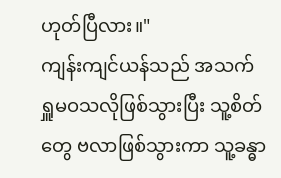ဟုတ်ပြီလား။"
ကျန်းကျင်ယန်သည် အသက်ရှူမဝသလိုဖြစ်သွားပြီး သူ့စိတ်တွေ ဗလာဖြစ်သွားကာ သူ့ခန္ဓာ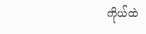ကိုယ်ထဲ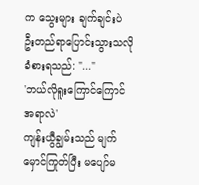က သွေးများ ချက်ချင်းပဲ ဦးတည်ရာပြောင်းသွားသလို ခံစားရသည်: "..."
'ဘယ်လိုရူးကြောင်ကြောင်အရာလဲ'
ကျန်းယွီချွမ်းသည် မျက်မှောင်ကြုတ်ပြီး မပျော်မ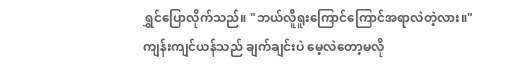ရွှင်ပြောလိုက်သည်။ "ဘယ်လိူရူးကြောင်ကြောင်အရာလဲတဲ့လား။"
ကျန်းကျင်ယန်သည် ချက်ချင်းပဲ မေ့လဲတော့မလို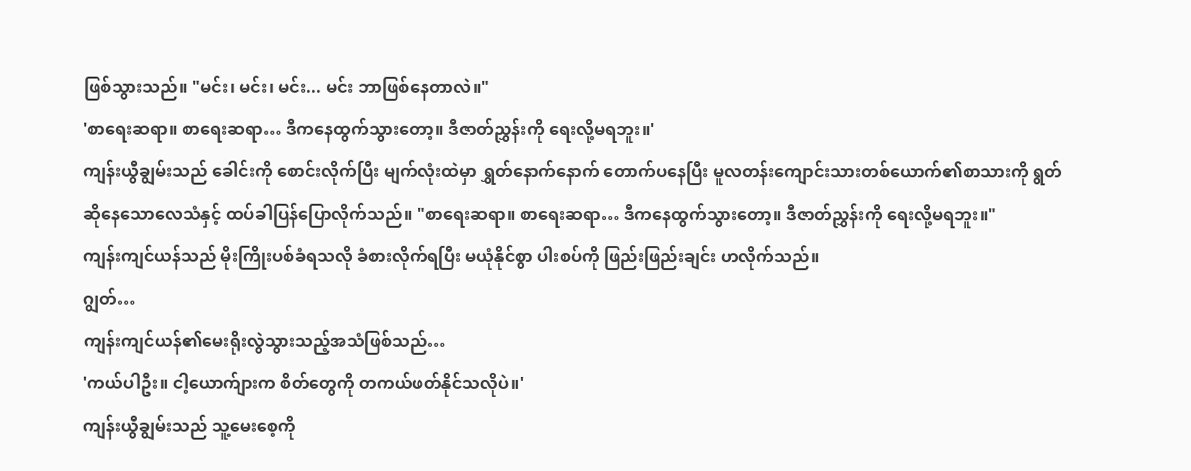ဖြစ်သွားသည်။ "မင်း၊ မင်း၊ မင်း... မင်း ဘာဖြစ်နေတာလဲ။"
'စာရေးဆရာ။ စာရေးဆရာ… ဒီကနေထွက်သွားတော့။ ဒီဇာတ်ညွှန်းကို ရေးလို့မရဘူး။'
ကျန်းယွီချွမ်းသည် ခေါင်းကို စောင်းလိုက်ပြီး မျက်လုံးထဲမှာ ရွှတ်နောက်နောက် တောက်ပနေပြီး မူလတန်းကျောင်းသားတစ်ယောက်၏စာသားကို ရွတ်ဆိုနေသောလေသံနှင့် ထပ်ခါပြန်ပြောလိုက်သည်။ "စာရေးဆရာ။ စာရေးဆရာ… ဒီကနေထွက်သွားတော့။ ဒီဇာတ်ညွှန်းကို ရေးလို့မရဘူး။"
ကျန်းကျင်ယန်သည် မိုးကြိုးပစ်ခံရသလို ခံစားလိုက်ရပြီး မယုံနိုင်စွာ ပါးစပ်ကို ဖြည်းဖြည်းချင်း ဟလိုက်သည်။
ဂျွတ်…
ကျန်းကျင်ယန်၏မေးရိုးလွဲသွားသည့်အသံဖြစ်သည်…
'ကယ်ပါဦး။ ငါ့ယောက်ျားက စိတ်တွေကို တကယ်ဖတ်နိုင်သလိုပဲ။'
ကျန်းယွီချွမ်းသည် သူ့မေးစေ့ကို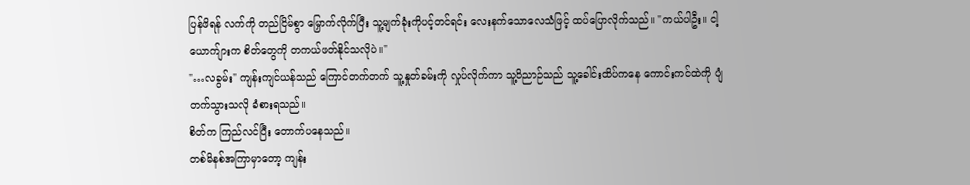ပြန်ဖိရန် လက်ကို တည်ငြိမ်စွာ မြှောက်လိုက်ပြီး သူ့မျက်ခုံးကိုပင့်တင်ရင်း လေးနက်သောလေသံဖြင့် ထပ်ပြောလိုက်သည်။ "ကယ်ပါဦး။ ငါ့ယောက်ျားက စိတ်တွေကို တကယ်ဖတ်နိုင်သလိုပဲ။"
"…လခွမ်း" ကျန်းကျင်ယန်သည် ကြောင်တက်တက် သူ့နှုတ်ခမ်းကို လှုပ်လိုက်ကာ သူ့ဝိညာဉ်သည် သူ့ခေါင်းထိပ်ကနေ ကောင်းကင်ထဲကို ပျံတက်သွားသလို ခံစားရသည်။
စိတ်က ကြည်လင်ပြီး တောက်ပနေသည်။
တစ်မိနစ်အကြာမှာတော့ ကျန်း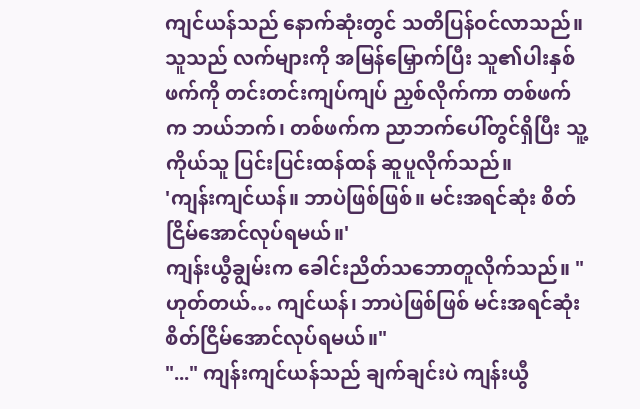ကျင်ယန်သည် နောက်ဆုံးတွင် သတိပြန်ဝင်လာသည်။
သူသည် လက်များကို အမြန်မြှောက်ပြီး သူ၏ပါးနှစ်ဖက်ကို တင်းတင်းကျပ်ကျပ် ညှစ်လိုက်ကာ တစ်ဖက်က ဘယ်ဘက်၊ တစ်ဖက်က ညာဘက်ပေါ်တွင်ရှိပြီး သူ့ကိုယ်သူ ပြင်းပြင်းထန်ထန် ဆူပူလိုက်သည်။
'ကျန်းကျင်ယန်။ ဘာပဲဖြစ်ဖြစ်။ မင်းအရင်ဆုံး စိတ်ငြိမ်အောင်လုပ်ရမယ်။'
ကျန်းယွီချွမ်းက ခေါင်းညိတ်သဘောတူလိုက်သည်။ "ဟုတ်တယ်… ကျင်ယန်၊ ဘာပဲဖြစ်ဖြစ် မင်းအရင်ဆုံး စိတ်ငြိမ်အောင်လုပ်ရမယ်။"
"..." ကျန်းကျင်ယန်သည် ချက်ချင်းပဲ ကျန်းယွီ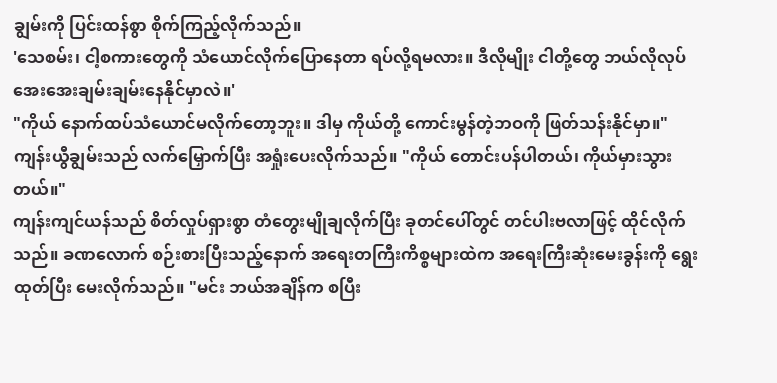ချွမ်းကို ပြင်းထန်စွာ စိုက်ကြည့်လိုက်သည်။
'သေစမ်း၊ ငါ့စကားတွေကို သံယောင်လိုက်ပြောနေတာ ရပ်လို့ရမလား။ ဒီလိုမျိုး ငါတို့တွေ ဘယ်လိုလုပ် အေးအေးချမ်းချမ်းနေနိုင်မှာလဲ။'
"ကိုယ် နောက်ထပ်သံယောင်မလိုက်တော့ဘူး။ ဒါမှ ကိုယ်တို့ ကောင်းမွန်တဲ့ဘဝကို ဖြတ်သန်းနိုင်မှာ။" ကျန်းယွီချွမ်းသည် လက်မြှောက်ပြီး အရှုံးပေးလိုက်သည်။ "ကိုယ် တောင်းပန်ပါတယ်၊ ကိုယ်မှားသွားတယ်။"
ကျန်းကျင်ယန်သည် စိတ်လှုပ်ရှားစွာ တံတွေးမျိုချလိုက်ပြီး ခုတင်ပေါ်တွင် တင်ပါးဗလာဖြင့် ထိုင်လိုက်သည်။ ခဏလောက် စဉ်းစားပြီးသည့်နောက် အရေးတကြီးကိစ္စများထဲက အရေးကြီးဆုံးမေးခွန်းကို ရွေးထုတ်ပြီး မေးလိုက်သည်။ "မင်း ဘယ်အချိန်က စပြီး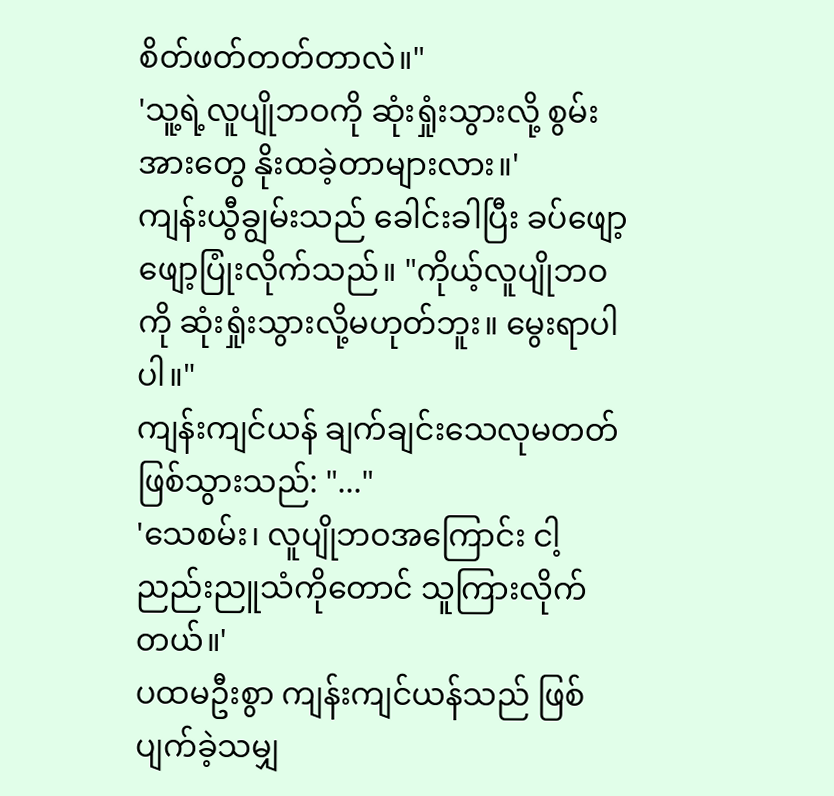စိတ်ဖတ်တတ်တာလဲ။"
'သူ့ရဲ့လူပျိုဘဝကို ဆုံးရှုံးသွားလို့ စွမ်းအားတွေ နိုးထခဲ့တာများလား။'
ကျန်းယွီချွမ်းသည် ခေါင်းခါပြီး ခပ်ဖျော့ဖျော့ပြုံးလိုက်သည်။ "ကိုယ့်လူပျိုဘဝကို ဆုံးရှုံးသွားလို့မဟုတ်ဘူး။ မွေးရာပါပါ။"
ကျန်းကျင်ယန် ချက်ချင်းသေလုမတတ်ဖြစ်သွားသည်: "..."
'သေစမ်း၊ လူပျိုဘဝအကြောင်း ငါ့ညည်းညူသံကိုတောင် သူကြားလိုက်တယ်။'
ပထမဦးစွာ ကျန်းကျင်ယန်သည် ဖြစ်ပျက်ခဲ့သမျှ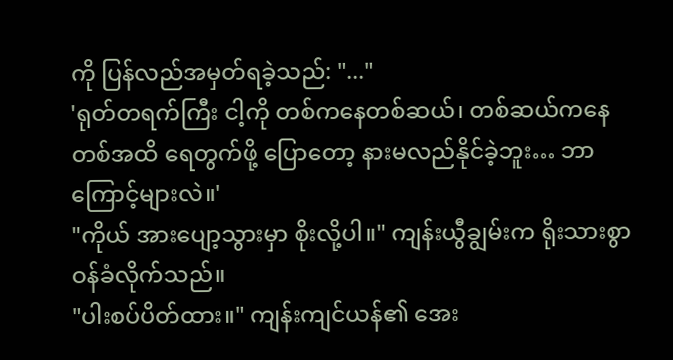ကို ပြန်လည်အမှတ်ရခဲ့သည်: "..."
'ရုတ်တရက်ကြီး ငါ့ကို တစ်ကနေတစ်ဆယ်၊ တစ်ဆယ်ကနေတစ်အထိ ရေတွက်ဖို့ ပြောတော့ နားမလည်နိုင်ခဲ့ဘူး… ဘာကြောင့်များလဲ။'
"ကိုယ် အားပျော့သွားမှာ စိုးလို့ပါ။" ကျန်းယွီချွမ်းက ရိုးသားစွာ ဝန်ခံလိုက်သည်။
"ပါးစပ်ပိတ်ထား။" ကျန်းကျင်ယန်၏ အေး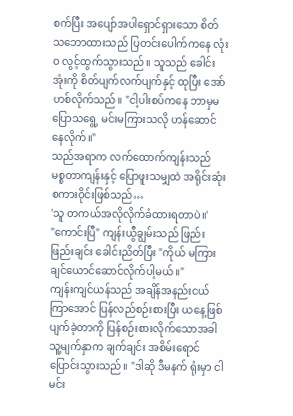စက်ပြီး အပျော်အပါရှောင်ရှားသော စိတ်သဘောထားသည် ပြတင်းပေါက်ကနေ လုံးဝ လွင့်ထွက်သွားသည်။ သူသည် ခေါင်းအုံးကို စိတ်ပျက်လက်ပျက်နှင့် ထုပြီး အော်ဟစ်လိုက်သည်။ "ငါ့ပါးစပ်ကနေ ဘာမှမပြောသရွေ့ မင်းမကြားသလို ဟန်ဆောင်နေလိုက်။"
သည်အရာက လက်ထောက်ကျန်းသည် မစ္စတာကျန်းနှင့် ပြောဖူးသမျှထဲ အရိုင်းဆုံးစကားဝိုင်းဖြစ်သည်…
'သူ တကယ်အလိုလိုက်ခံထားရတာပဲ။'
"ကောင်းပြီ" ကျန်းယွီချွမ်းသည် ဖြည်းဖြည်းချင်း ခေါင်းညိတ်ပြီး "ကိုယ် မကြားချင်ယောင်ဆောင်လိုက်ပါ့မယ်။"
ကျန်းကျင်ယန်သည် အချိန်အနည်းငယ်ကြာအောင် ပြန်လည်စဉ်းစားပြီး ယနေ့ဖြစ်ပျက်ခဲ့တာကို ပြန်စဉ်းစားလိုက်သောအခါ သူ့မျက်နှာက ချက်ချင်း အစိမ်းရောင်ပြောင်းသွားသည်။ "ဒါဆို ဒီမနက် ရုံးမှာ ငါမင်း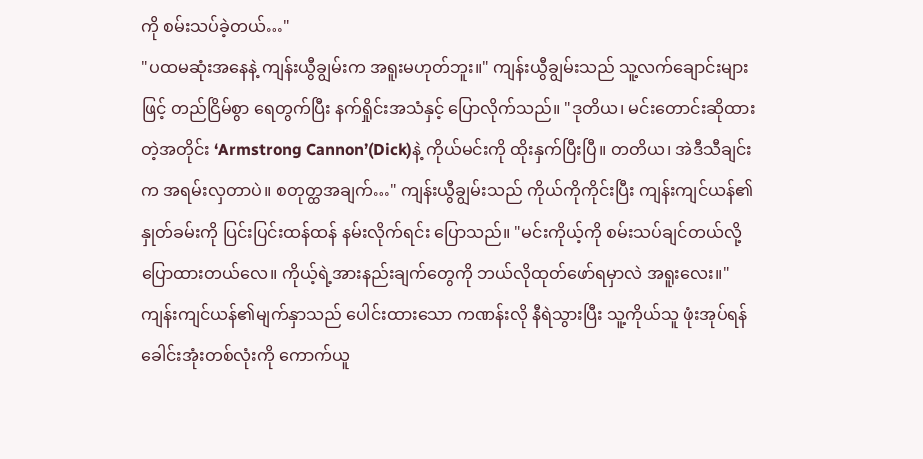ကို စမ်းသပ်ခဲ့တယ်…"
"ပထမဆုံးအနေနဲ့ ကျန်းယွီချွမ်းက အရူးမဟုတ်ဘူး။" ကျန်းယွီချွမ်းသည် သူ့လက်ချောင်းများဖြင့် တည်ငြိမ်စွာ ရေတွက်ပြီး နက်ရှိုင်းအသံနှင့် ပြောလိုက်သည်။ "ဒုတိယ၊ မင်းတောင်းဆိုထားတဲ့အတိုင်း ‘Armstrong Cannon’(Dick)နဲ့ ကိုယ်မင်းကို ထိုးနှက်ပြီးပြီ။ တတိယ၊ အဲဒီသီချင်းက အရမ်းလှတာပဲ။ စတုတ္ထအချက်…" ကျန်းယွီချွမ်းသည် ကိုယ်ကိုကိုင်းပြီး ကျန်းကျင်ယန်၏နှုတ်ခမ်းကို ပြင်းပြင်းထန်ထန် နမ်းလိုက်ရင်း ပြောသည်။ "မင်းကိုယ့်ကို စမ်းသပ်ချင်တယ်လို့ ပြောထားတယ်လေ။ ကိုယ့်ရဲ့အားနည်းချက်တွေကို ဘယ်လိုထုတ်ဖော်ရမှာလဲ အရူးလေး။"
ကျန်းကျင်ယန်၏မျက်နှာသည် ပေါင်းထားသော ကဏန်းလို နီရဲသွားပြီး သူ့ကိုယ်သူ ဖုံးအုပ်ရန် ခေါင်းအုံးတစ်လုံးကို ကောက်ယူ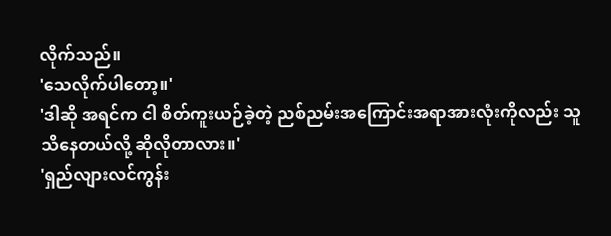လိုက်သည်။
'သေလိုက်ပါတော့။'
'ဒါဆို အရင်က ငါ စိတ်ကူးယဉ်ခဲ့တဲ့ ညစ်ညမ်းအကြောင်းအရာအားလုံးကိုလည်း သူသိနေတယ်လို့ ဆိုလိုတာလား။'
'ရှည်လျားလင်ကွန်း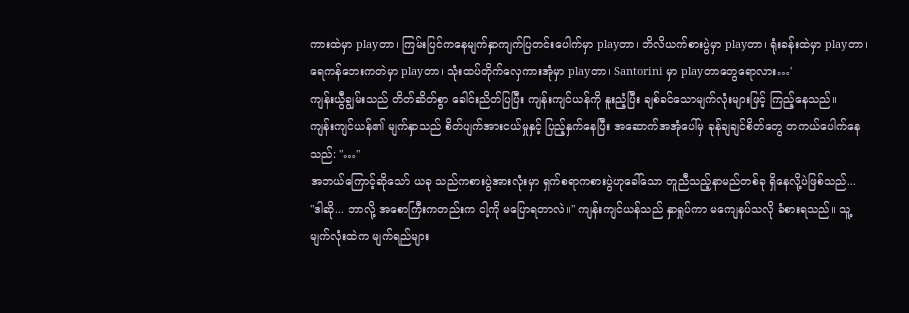ကားထဲမှာ playတာ၊ ကြမ်းပြင်ကနေမျက်နှာကျက်ပြတင်းပေါက်မှာ playတာ၊ ဘိလိယက်စားပွဲမှာ playတာ၊ ရုံးခန်းထဲမှာ playတာ၊ ရေကန်ဘေးကတဲမှာ playတာ၊ သုံးထပ်တိုက်လှေကားအုံမှာ playတာ၊ Santorini မှာ playတာတွေရောလား…'
ကျန်းယွီချွမ်းသည် တိတ်ဆိတ်စွာ ခေါင်းညိတ်ပြပြီး ကျန်းကျင်ယန်ကို နူးညံ့ပြီး ချစ်ခင်သောမျက်လုံးများဖြင့် ကြည့်နေသည်။
ကျန်းကျင်ယန်၏ မျက်နှာသည် စိတ်ပျက်အားငယ်မှုနှင့် ပြည့်နှက်နေပြီး အဆောက်အအုံပေါ်မှ ခုန်ချချင်စိတ်တွေ တကယ်ပေါက်နေသည်: "…"
အဘယ်ကြောင့်ဆိုသော် ယခု သည်ကစားပွဲအားလုံးမှာ ရှက်စရာကစားပွဲဟုခေါ်သော တူညီသည့်နာမည်တစ်ခု ရှိနေလို့ပဲဖြစ်သည်...
"ဒါဆို... ဘာလို့ အစောကြီးကတည်းက ငါ့ကို မပြောရတာလဲ။" ကျန်းကျင်ယန်သည် နှာရှုပ်ကာ မကျေနပ်သလို ခံစားရသည်။ သူ့မျက်လုံးထဲက မျက်ရည်များ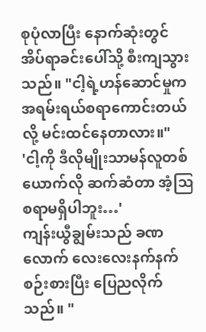စုပုံလာပြီး နောက်ဆုံးတွင် အိပ်ရာခင်းပေါ်သို့ စီးကျသွားသည်။ "ငါ့ရဲ့ဟန်ဆောင်မှုက အရမ်းရယ်စရာကောင်းတယ်လို့ မင်းထင်နေတာလား။"
'ငါ့ကို ဒီလိုမျိုးသာမန်လူတစ်ယောက်လို ဆက်ဆံတာ အံ့ဩစရာမရှိပါဘူး…'
ကျန်းယွီချွမ်းသည် ခဏလောက် လေးလေးနက်နက် စဉ်းစားပြီး ပြေညလိုက်သည်။ "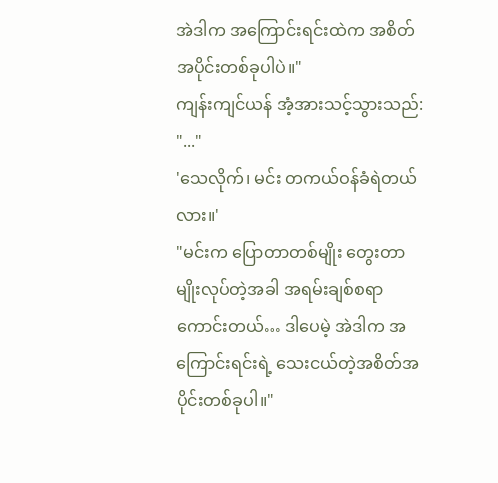အဲဒါက အကြောင်းရင်းထဲက အစိတ်အပိုင်းတစ်ခုပါပဲ။"
ကျန်းကျင်ယန် အံ့အားသင့်သွားသည်: "..."
'သေလိုက်၊ မင်း တကယ်ဝန်ခံရဲတယ်လား။'
"မင်းက ပြောတာတစ်မျိုး တွေးတာမျိုးလုပ်တဲ့အခါ အရမ်းချစ်စရာကောင်းတယ်… ဒါပေမဲ့ အဲဒါက အကြောင်းရင်းရဲ့ သေးငယ်တဲ့အစိတ်အပိုင်းတစ်ခုပါ။"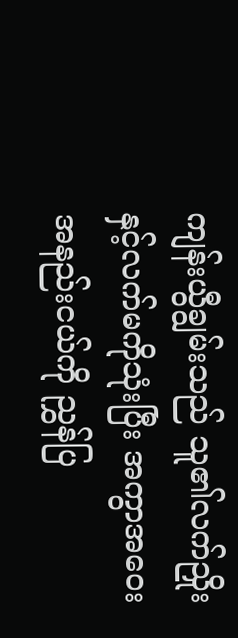ကျန်းယွီချွမ်းသည် သူ၏လက်ညှိုးနှင့်လက်မကိုသုံးပြီး အကွာအဝေးအနည်းငယ်ကို ညွှန်ပြ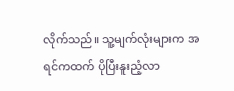လိုက်သည်။ သူ့မျက်လုံးများက အရင်ကထက် ပိုပြီးနူးညံ့လာ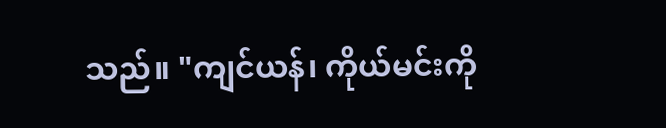သည်။ "ကျင်ယန်၊ ကိုယ်မင်းကို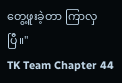တွေ့ဖူးခဲ့တာ ကြာလှပြီ။"
TK Team Chapter 44